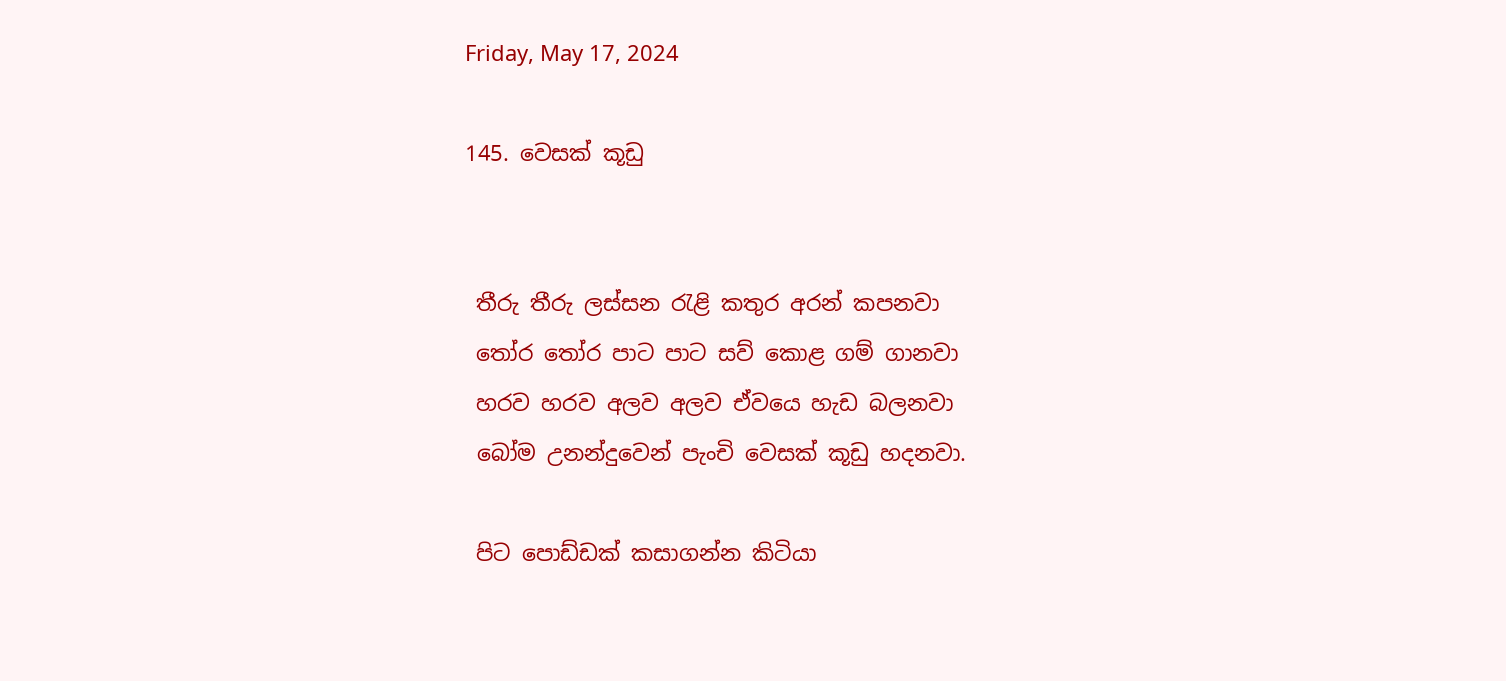Friday, May 17, 2024

145. වෙසක් කූඩු


 තීරු තීරු ලස්සන රැළි කතුර අරන් කපනවා
 තෝර තෝර පාට පාට සව් කොළ ගම් ගානවා
 හරව හරව අලව අලව ඒවයෙ හැඩ බලනවා
 බෝම උනන්දුවෙන් පැංචි වෙසක් කූඩු හදනවා.

 පිට පොඩ්ඩක් කසාගන්න කිටියා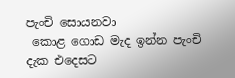පැංචි සොයනවා
 කොළ ගොඩ මැද ඉන්න පැංචි දැක එදෙසට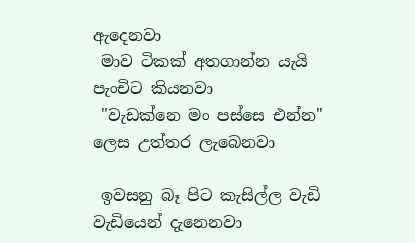ඇදෙනවා
 මාව ටිකක් අතගාන්න යැයි පැංචිට කියනවා
 "වැඩක්නෙ මං පස්සෙ එන්න" ලෙස උත්තර ලැබෙනවා

 ඉවසනු බෑ පිට කැසිල්ල වැඩි වැඩියෙන් දැනෙනවා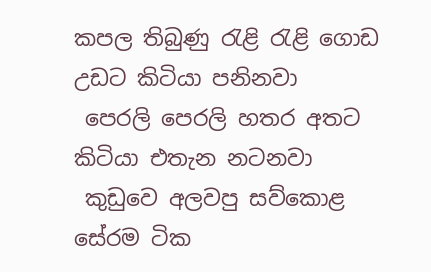කපල තිබුණු රැළි රැළි ගොඩ උඩට කිටියා පනිනවා
 පෙරලි පෙරලි හතර අතට කිටියා එතැන නටනවා
 කුඩුවෙ අලවපු සව්කොළ සේරම ටික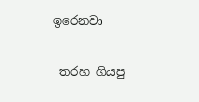ඉරෙනවා

 තරහ ගියපු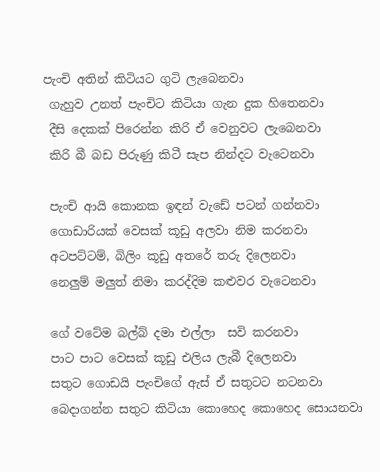පැංචි අතින් කිටියට ගුටි ලැබෙනවා
 ගැහුව උනත් පැංචිට කිටියා ගැන දුක හිතෙනවා
 දීසි දෙකක් පිරෙන්න කිරි ඒ වෙනුවට ලැබෙනවා
 කිරි බී බඩ පිරුණු කිටී සැප නින්දට වැටෙනවා

 පැංචි ආයි කොනක ඉඳන් වැඩේ පටන් ගන්නවා
 ගොඩාරියක් වෙසක් කූඩු අලවා නිම කරනවා
 අටපට්ටම්, බිලිං කූඩු අතරේ තරු දිලෙනවා
 නෙලුම් මලුත් නිමා කරද්දිම කළුවර වැටෙනවා

 ගේ වටේම බල්බ් දමා එල්ලා  සවි කරනවා
 පාට පාට වෙසක් කූඩු එලිය ලැබී දිලෙනවා
 සතුට ගොඩයි පැංචිගේ ඇස් ඒ සතුටට නටනවා
 බෙදාගන්න සතුට කිටියා කොහෙද කොහෙද සොයනවා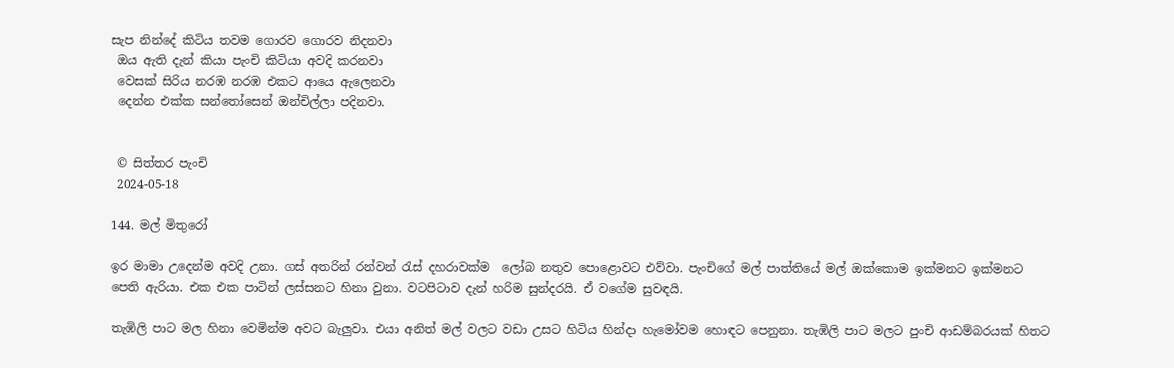සැප නින්දේ කිටිය තවම ගොරව ගොරව නිදනවා
 ඔය ඇති දැන් කියා පැංචි කිටියා අවදි කරනවා
 වෙසක් සිරිය නරඹ නරඹ එකට ආයෙ ඇලෙනවා
 දෙන්න එක්ක සන්තෝසෙන් ඔන්චිල්ලා පදිනවා.


 © සිත්තර පැංචි
 2024-05-18

144. මල් මිතුරෝ

ඉර මාමා උදෙන්ම අවදි උනා. ගස් අතරින් රන්වන් රැස් දහරාවක්ම  ලෝබ නතුව පොළොවට එව්වා. පැංචිගේ මල් පාත්තියේ මල් ඔක්කොම ඉක්මනට ඉක්මනට පෙති ඇරියා. එක එක පාටින් ලස්සනට හිනා වුනා. වටපිටාව දැන් හරිම සුන්දරයි. ඒ වගේම සුවඳයි.

තැඹිලි පාට මල හිනා වෙමින්ම අවට බැලුවා. එයා අනිත් මල් වලට වඩා උසට හිටිය හින්දා හැමෝවම හොඳට පෙනුනා. තැඹිලි පාට මලට පුංචි ආඩම්බරයක් හිතට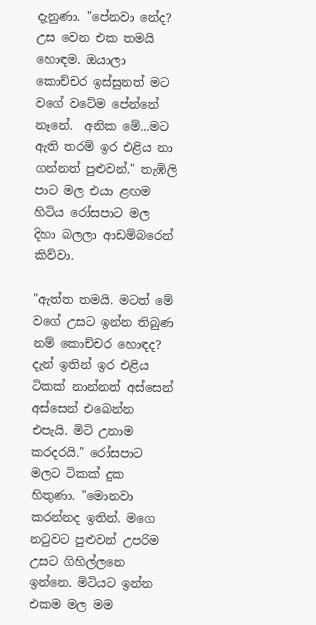දැනුණා. "පේනවා නේද? උස වෙන එක තමයි හොඳම. ඔයාලා කොච්චර ඉස්සුනත් මට වගේ වටේම පේන්නේ නෑනේ.  අනික මේ...මට ඇති තරම් ඉර එළිය නා ගන්නත් පුළුවන්." තැඹිලි පාට මල එයා ළඟම හිටිය රෝසපාට මල දිහා බලලා ආඩම්බරෙන් කිව්වා.

"ඇත්ත තමයි. මටත් මේ වගේ උසට ඉන්න තිබුණ නම් කොච්චර හොඳද? දැන් ඉතින් ඉර එළිය ටිකක් නාන්නත් අස්සෙන් අස්සෙන් එබෙන්න එපැයි. මිටි උනාම කරදරයි." රෝසපාට මලට ටිකක් දුක හිතුණා. "මොනවා කරන්නද ඉතින්. මගෙ නටුවට පුළුවන් උපරිම උසට ගිහිල්ලනෙ ඉන්නෙ. මිටියට ඉන්න එකම මල මම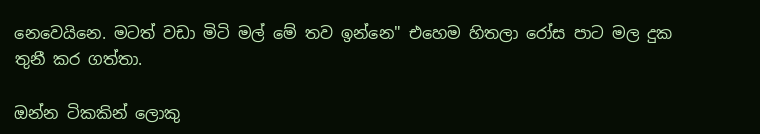නෙවෙයිනෙ. මටත් වඩා මිටි මල් මේ තව ඉන්නෙ" එහෙම හිතලා රෝස පාට මල දුක තුනී කර ගත්තා.

ඔන්න ටිකකින් ලොකු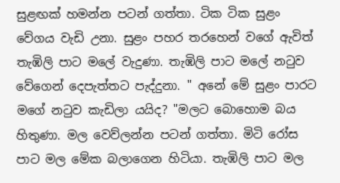සුළඟක් හමන්න පටන් ගත්තා. ටික ටික සුළං වේගය වැඩි උනා. සුළං පහර තරහෙන් වගේ ඇවිත් තැඹිලි පාට මලේ වැදුණා. තැඹිලි පාට මලේ නටුව වේගෙන් දෙපැත්තට පැද්දුනා. " අනේ මේ සුළං පාරට මගේ නටුව කැඩිලා යයිද? "මලට බොහොම බය හිතුණා. මල වෙව්ලන්න පටන් ගත්තා. මිටි රෝස පාට මල මේක බලාගෙන හිටියා. තැඹිලි පාට මල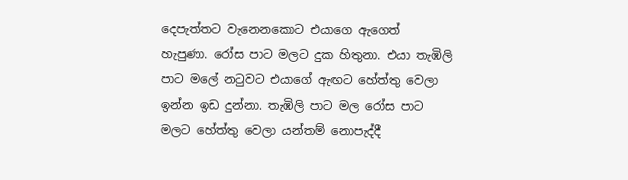දෙපැත්තට වැනෙනකොට එයාගෙ ඇගෙත් හැපුණා. රෝස පාට මලට දුක හිතුනා. එයා තැඹිලි පාට මලේ නටුවට එයාගේ ඇඟට හේත්තු වෙලා ඉන්න ඉඩ දුන්නා. තැඹිලි පාට මල රෝස පාට මලට හේත්තු වෙලා යන්තම් නොපැද්දී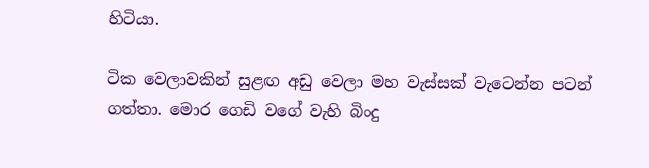හිටියා.

ටික වෙලාවකින් සුළඟ අඩු වෙලා මහ වැස්සක් වැටෙන්න පටන් ගත්තා. මොර ගෙඩි වගේ වැහි බිංදු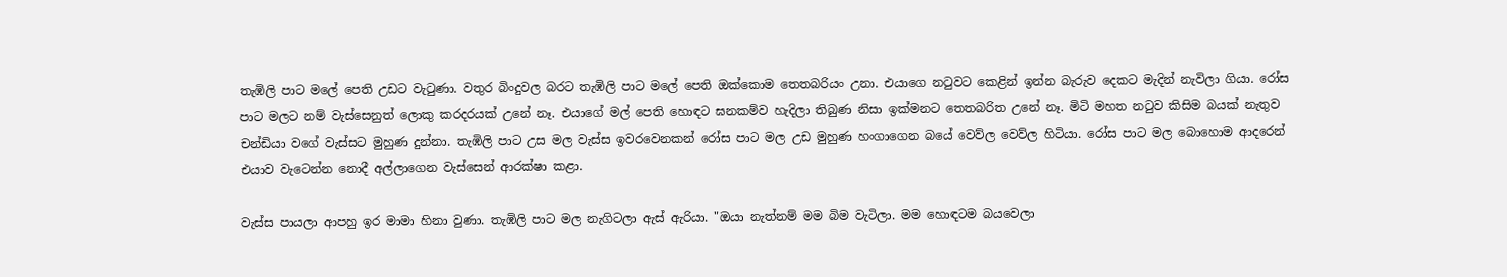තැඹිලි පාට මලේ පෙති උඩට වැටුණා. වතුර බිංදුවල බරට තැඹිලි පාට මලේ පෙති ඔක්කොම තෙතබරියං උනා. එයාගෙ නටුවට කෙළින් ඉන්න බැරුව දෙකට මැදින් නැවිලා ගියා. රෝස පාට මලට නම් වැස්සෙනුත් ලොකු කරදරයක් උනේ නෑ. එයාගේ මල් පෙති හොඳට ඝනකම්ව හැදිලා තිබුණ නිසා ඉක්මනට තෙතබරිත උනේ නෑ. මිටි මහත නටුව කිසිම බයක් නැතුව චන්ඩියා වගේ වැස්සට මුහුණ දුන්නා. තැඹිලි පාට උස මල වැස්ස ඉවරවෙනකන් රෝස පාට මල උඩ මුහුණ හංගාගෙන බයේ වෙව්ල වෙව්ල හිටියා. රෝස පාට මල බොහොම ආදරෙන් එයාව වැටෙන්න නොදී අල්ලාගෙන වැස්සෙන් ආරක්ෂා කළා.

වැස්ස පායලා ආපහු ඉර මාමා හිනා වුණා. තැඹිලි පාට මල නැගිටලා ඇස් ඇරියා. "ඔයා නැත්නම් මම බිම වැටිලා. මම හොඳටම බයවෙලා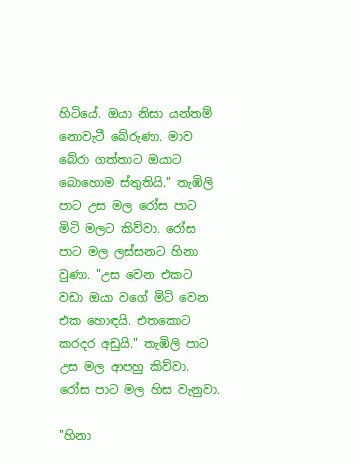හිටියේ. ඔයා නිසා යන්තම් නොවැටී බේරුණා. මාව බේරා ගත්තාට ඔයාට බොහොම ස්තුතියි." තැඹිලි පාට උස මල රෝස පාට මිටි මලට කිව්වා. රෝස පාට මල ලස්සනට හිනා වුණා. "උස වෙන එකට වඩා ඔයා වගේ මිටි වෙන එක හොඳයි. එතකොට කරදර අඩුයි." තැඹිලි පාට උස මල ආපහු කිව්වා. රෝස පාට මල හිස වැනුවා.

"හිනා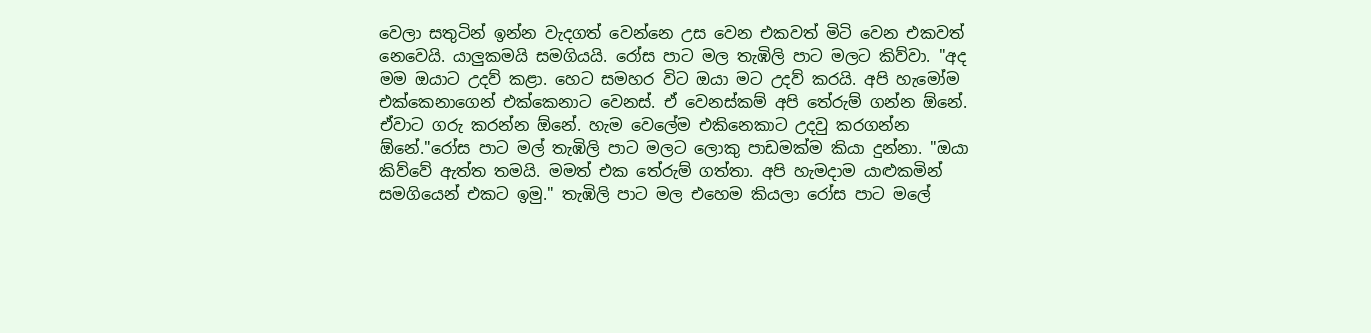වෙලා සතුටින් ඉන්න වැදගත් වෙන්නෙ උස වෙන එකවත් මිටි වෙන එකවත් නෙවෙයි. යාලුකමයි සමගියයි. රෝස පාට මල තැඹිලි පාට මලට කිව්වා. "අද මම ඔයාට උදව් කළා. හෙට සමහර විට ඔයා මට උදව් කරයි. අපි හැමෝම එක්කෙනාගෙන් එක්කෙනාට වෙනස්. ඒ වෙනස්කම් අපි තේරුම් ගන්න ඕනේ. ඒවාට ගරු කරන්න ඕනේ. හැම වෙලේම එකිනෙකාට උදවු කරගන්න ඕනේ."රෝස පාට මල් තැඹිලි පාට මලට ලොකු පාඩමක්ම කියා දුන්නා. "ඔයා කිව්වේ ඇත්ත තමයි. මමත් එක තේරුම් ගත්තා. අපි හැමදාම යාළුකමින් සමගියෙන් එකට ඉමු." තැඹිලි පාට මල එහෙම කියලා රෝස පාට මලේ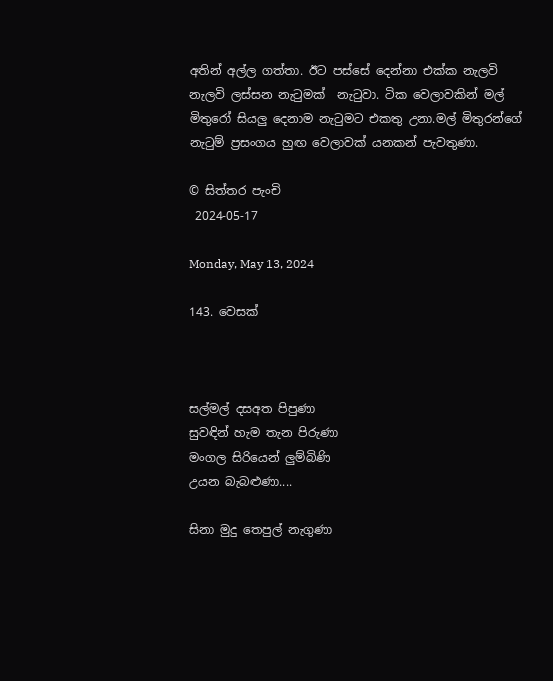අතින් අල්ල ගත්තා. ඊට පස්සේ දෙන්නා එක්ක නැලවි නැලවි ලස්සන නැටුමක්  නැටුවා. ටික වෙලාවකින් මල් මිතුරෝ සියලු දෙනාම නැටුමට එකතු උනා.මල් මිතුරන්ගේ නැටුම් ප්‍රසංගය හුඟ වෙලාවක් යනකන් පැවතුණා.

© සිත්තර පැංචි
 2024-05-17

Monday, May 13, 2024

143. වෙසක්



සල්මල් දසඅත පිපුණා
සුවඳින් හැම තැන පිරුණා
මංගල සිරියෙන් ලුම්බිණි
උයන බැබළුණා....

සිනා මුදු තෙපුල් නැගුණා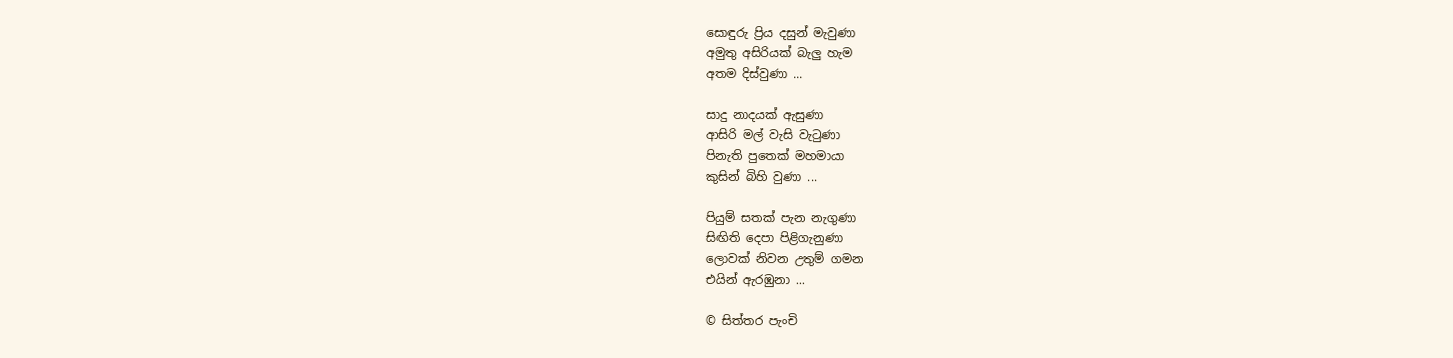සොඳුරු ප්‍රිය දසුන් මැවුණා
අමුතු අසිරියක් බැලු හැම
අතම දිස්වුණා ...

සාදු නාදයක් ඇසුණා
ආසිරි මල් වැසි වැටුණා
පිනැති පුතෙක් මහමායා
කුසින් බිහි වුණා ...

පියුම් සතක් පැන නැගුණා
සිඟිති දෙපා පිළිගැනුණා
ලොවක් නිවන උතුම් ගමන
එයින් ඇරඹුනා ...

© සිත්තර පැංචි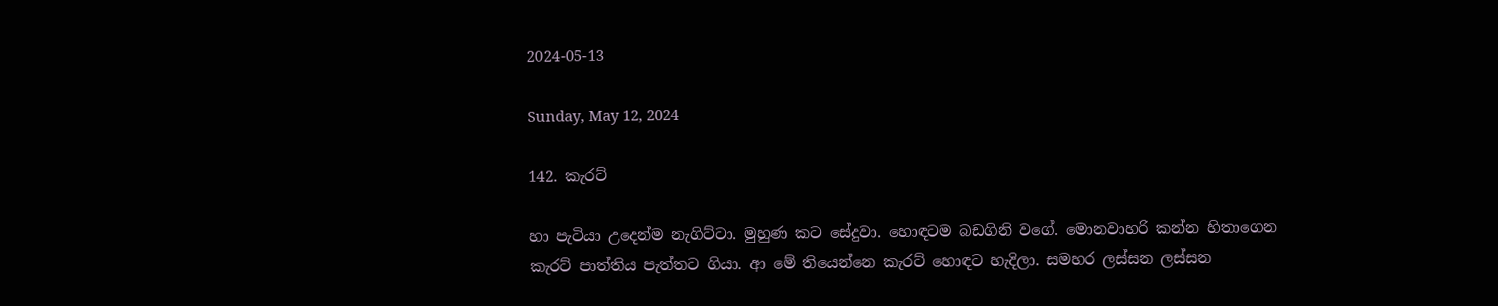2024-05-13

Sunday, May 12, 2024

142. කැරට්

හා පැටියා උදෙන්ම නැගිට්ටා. මුහුණ කට සේදුවා. හොඳටම බඩගිනි වගේ. මොනවාහරි කන්න හිතාගෙන කැරට් පාත්තිය පැත්තට ගියා. ආ මේ තියෙන්නෙ කැරට් හොඳට හැදිලා. සමහර ලස්සන ලස්සන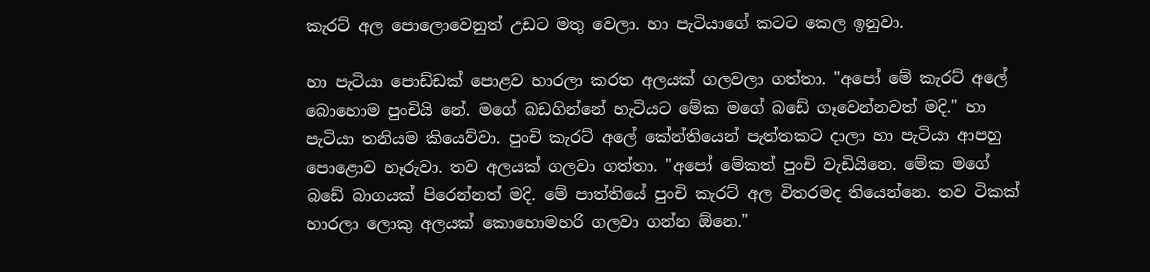කැරට් අල පොලොවෙනුත් උඩට මතු වෙලා. හා පැටියාගේ කටට කෙල ඉනුවා.

හා පැටියා පොඩ්ඩක් පොළව හාරලා කරත අලයක් ගලවලා ගත්තා. "අපෝ මේ කැරට් අලේ බොහොම පුංචියි නේ. මගේ බඩගින්නේ හැටියට මේක මගේ බඩේ ගෑවෙන්නවත් මදි." හා පැටියා තනියම කියෙව්වා. පුංචි කැරට් අලේ කේන්තියෙන් පැත්තකට දාලා හා පැටියා ආපහු පොළොව හෑරුවා. තව අලයක් ගලවා ගත්තා. "අපෝ මේකත් පුංචි වැඩියිනෙ. මේක මගේ බඩේ බාගයක් පිරෙන්නත් මදි. මේ පාත්තියේ පුංචි කැරට් අල විතරමද තියෙන්නෙ. තව ටිකක් හාරලා ලොකු අලයක් කොහොමහරි ගලවා ගන්න ඕනෙ."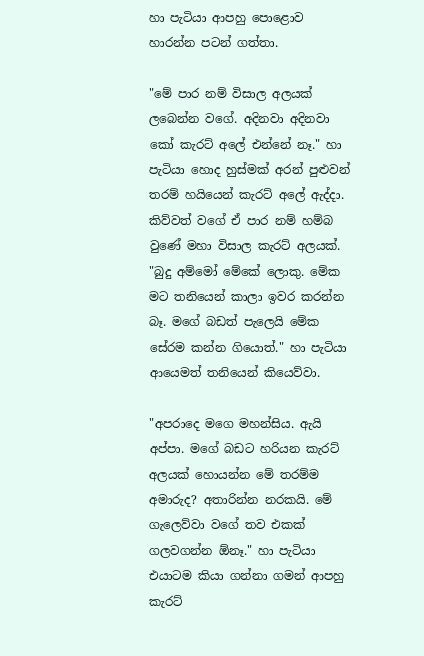හා පැටියා ආපහු පොළොව හාරන්න පටන් ගත්තා.

"මේ පාර නම් විසාල අලයක් ලබෙන්න වගේ. අදිනවා අදිනවා කෝ කැරට් අලේ එන්නේ නෑ." හා පැටියා හොද හුස්මක් අරන් පුළුවන් තරම් හයියෙන් කැරට් අලේ ඇද්දා. කිව්වත් වගේ ඒ පාර නම් හම්බ වුණේ මහා විසාල කැරට් අලයක්. "බුදු අම්මෝ මේකේ ලොකු. මේක මට තනියෙන් කාලා ඉවර කරන්න බෑ. මගේ බඩත් පැලෙයි මේක සේරම කන්න ගියොත්." හා පැටියා ආයෙමත් තනියෙන් කියෙව්වා.

"අපරාදෙ මගෙ මහන්සිය. ඇයි අප්පා. මගේ බඩට හරියන කැරට් අලයක් හොයන්න මේ තරම්ම අමාරුද? අතාරින්න නරකයි. මේ ගැලෙව්වා වගේ තව එකක් ගලවගන්න ඕනෑ." හා පැටියා එයාටම කියා ගන්නා ගමන් ආපහු කැරට්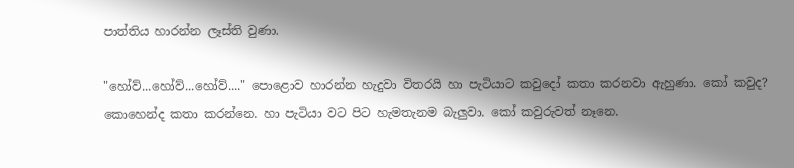පාත්තිය හාරන්න ලෑස්ති වුණා.

"හෝව්...හෝව්...හෝව්...." පොළොව හාරන්න හැදුවා විතරයි හා පැටියාට කවුදෝ කතා කරනවා ඇහුණා. කෝ කවුද? කොහෙන්ද කතා කරන්නෙ. හා පැටියා වට පිට හැමතැනම බැලුවා. කෝ කවුරුවත් නෑනෙ.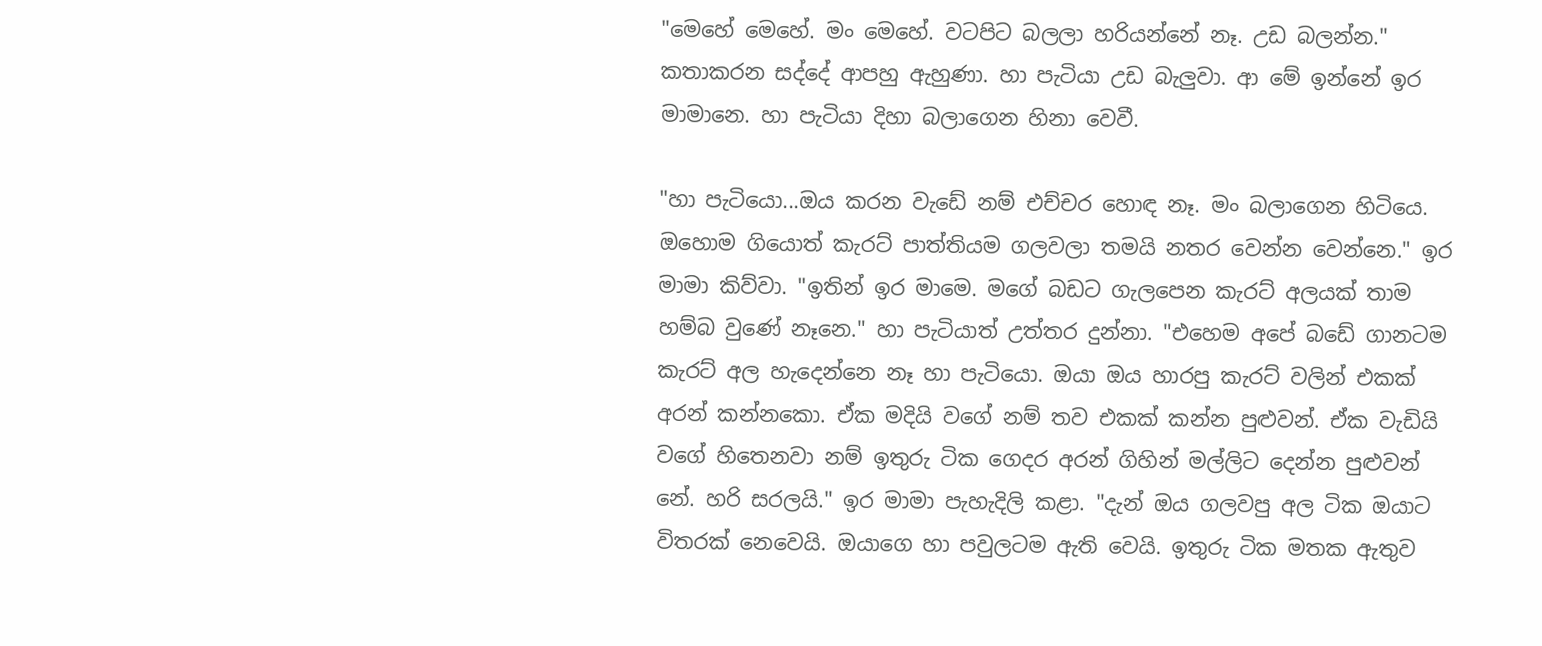"මෙහේ මෙහේ. මං මෙහේ. වටපිට බලලා හරියන්නේ නෑ. උඩ බලන්න." කතාකරන සද්දේ ආපහු ඇහුණා. හා පැටියා උඩ බැලුවා. ආ මේ ඉන්නේ ඉර මාමානෙ. හා පැටියා දිහා බලාගෙන හිනා වෙවී.

"හා පැටියො...ඔය කරන වැඩේ නම් එච්චර හොඳ නෑ. මං බලාගෙන හිටියෙ. ඔහොම ගියොත් කැරට් පාත්තියම ගලවලා තමයි නතර වෙන්න වෙන්නෙ." ඉර මාමා කිව්වා. "ඉතින් ඉර මාමෙ. මගේ බඩට ගැලපෙන කැරට් අලයක් තාම හම්බ වුණේ නෑනෙ." හා පැටියාත් උත්තර දුන්නා. "එහෙම අපේ බඩේ ගානටම කැරට් අල හැදෙන්නෙ නෑ හා පැටියො. ඔයා ඔය හාරපු කැරට් වලින් එකක් අරන් කන්නකො. ඒක මදියි වගේ නම් තව එකක් කන්න පුළුවන්. ඒක වැඩියි වගේ හිතෙනවා නම් ඉතුරු ටික ගෙදර අරන් ගිහින් මල්ලිට දෙන්න පුළුවන් නේ. හරි සරලයි." ඉර මාමා පැහැදිලි කළා. "දැන් ඔය ගලවපු අල ටික ඔයාට විතරක් නෙවෙයි. ඔයාගෙ හා පවුලටම ඇති වෙයි. ඉතුරු ටික මතක ඇතුව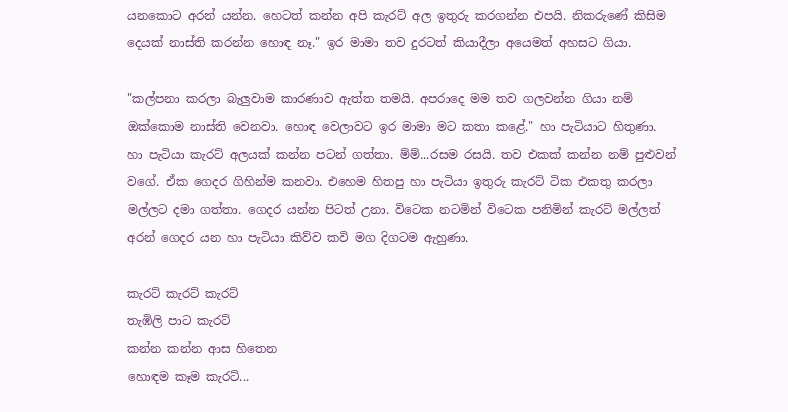යනකොට අරන් යන්න. හෙටත් කන්න අපි කැරට් අල ඉතුරු කරගන්න එපයි. නිකරුණේ කිසිම දෙයක් නාස්ති කරන්න හොඳ නෑ." ඉර මාමා තව දුරටත් කියාදීලා අයෙමත් අහසට ගියා.

"කල්පනා කරලා බැලුවාම කාරණාව ඇත්ත තමයි. අපරාදෙ මම තව ගලවන්න ගියා නම් ඔක්කොම නාස්ති වෙනවා. හොඳ වෙලාවට ඉර මාමා මට කතා කළේ." හා පැටියාට හිතුණා. හා පැටියා කැරට් අලයක් කන්න පටන් ගත්තා. ම්ම්...රසම රසයි. තව එකක් කන්න නම් පුළුවන් වගේ. ඒක ගෙදර ගිහින්ම කනවා. එහෙම හිතපු හා පැටියා ඉතුරු කැරට් ටික එකතු කරලා මල්ලට දමා ගත්තා. ගෙදර යන්න පිටත් උනා. විටෙක නටමින් විටෙක පනිමින් කැරට් මල්ලත් අරන් ගෙදර යන හා පැටියා කිව්ව කවි මග දිගටම ඇහුණා.

කැරට් කැරට් කැරට්
තැඹිලි පාට කැරට්
කන්න කන්න ආස හිතෙන
හොඳම කෑම කැරට්...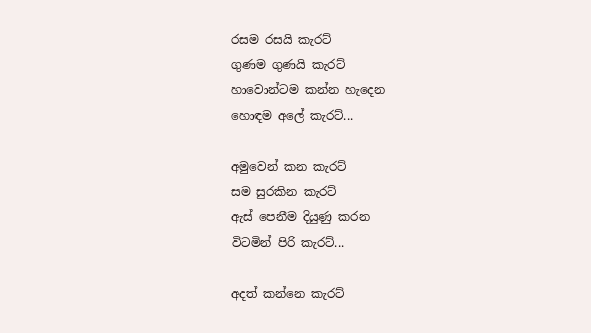රසම රසයි කැරට්
ගුණම ගුණයි කැරට්
හාවොන්ටම කන්න හැදෙන
හොඳම අලේ කැරට්...

අමුවෙන් කන කැරට්
සම සුරකින කැරට්
ඇස් පෙනීම දියුණු කරන
විටමින් පිරි කැරට්...

අදත් කන්නෙ කැරට්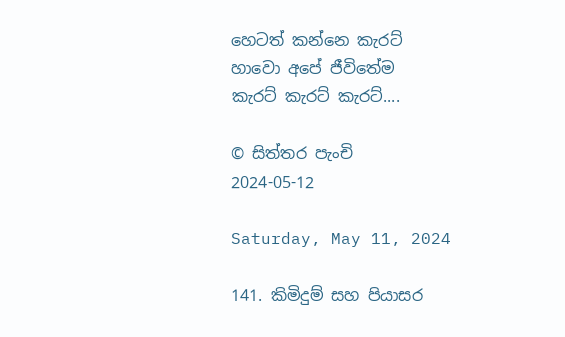හෙටත් කන්නෙ කැරට්
හාවො අපේ ජීවිතේම
කැරට් කැරට් කැරට්....

© සිත්තර පැංචි
2024-05-12

Saturday, May 11, 2024

141. කිමිදුම් සහ පියාසර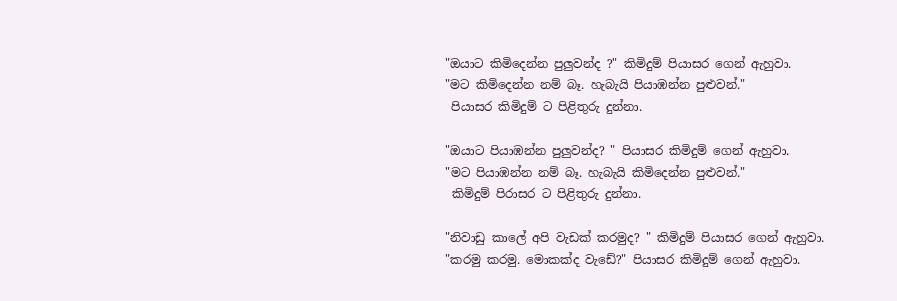"ඔයාට කිමිදෙන්න පුලුවන්ද ?" කිමිදුම් පියාසර ගෙන් ඇහුවා.
"මට කිමිදෙන්න නම් බෑ. හැබැයි පියාඹන්න පුළුවන්."
 පියාසර කිමිදුම් ට පිළිතුරු දුන්නා.

"ඔයාට පියාඹන්න පුලුවන්ද? " පියාසර කිමිදුම් ගෙන් ඇහුවා.
"මට පියාඹන්න නම් බෑ. හැබැයි කිමිදෙන්න පුළුවන්."
 කිමිදුම් පිරාසර ට පිළිතුරු දුන්නා.

"නිවාඩු කාලේ අපි වැඩක් කරමුද? " කිමිදුම් පියාසර ගෙන් ඇහුවා.
"කරමු කරමු. මොකක්ද වැඩේ?" පියාසර කිමිදුම් ගෙන් ඇහුවා.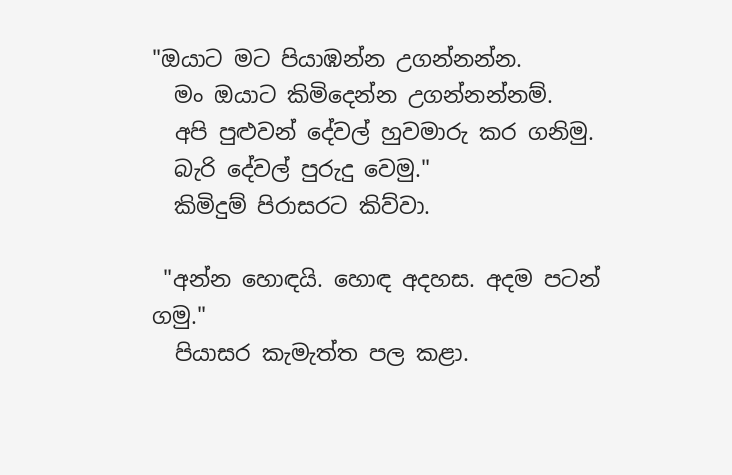"ඔයාට මට පියාඹන්න උගන්නන්න.
  මං ඔයාට කිමිදෙන්න උගන්නන්නම්.
  අපි පුළුවන් දේවල් හුවමාරු කර ගනිමු.
  බැරි දේවල් පුරුදු වෙමු."
  කිමිදුම් පිරාසරට කිව්වා.

 "අන්න හොඳයි. හොඳ අදහස. අදම පටන් ගමු."
  පියාසර කැමැත්ත පල කළා.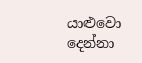යාළුවො දෙන්නා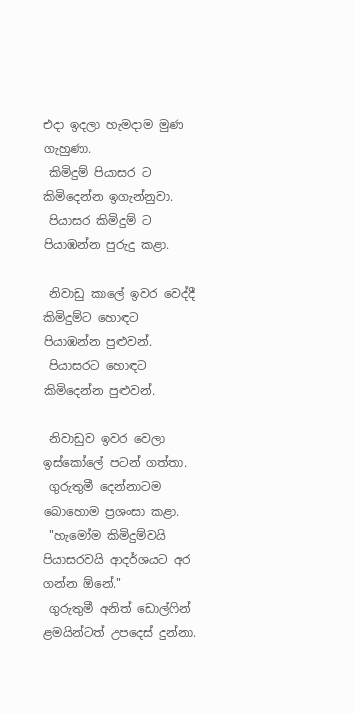එදා ඉදලා හැමදාම මුණ ගැහුණා.
 කිමිදුම් පියාසර ට කිමිදෙන්න ඉගැන්නුවා.
 පියාසර කිමිදුම් ට පියාඹන්න පුරුදු කළා.

 නිවාඩු කාලේ ඉවර වෙද්දී කිමිදුම්ට හොඳට පියාඹන්න පුළුවන්.
 පියාසරට හොඳට කිමිදෙන්න පුළුවන්.

 නිවාඩුව ඉවර වෙලා ඉස්කෝලේ පටන් ගත්තා.
 ගුරුතුමී දෙන්නාටම බොහොම ප්‍රශංසා කළා.
 "හැමෝම කිමිදුම්වයි පියාසරවයි ආදර්ශයට අර ගන්න ඕනේ."
 ගුරුතුමී අනිත් ඩොල්ෆින් ළමයින්ටත් උපදෙස් දුන්නා.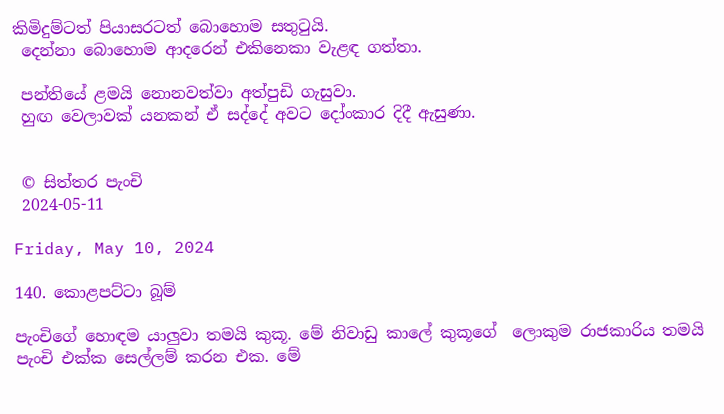කිමිදුම්ටත් පියාසරටත් බොහොම සතුටුයි.
 දෙන්නා බොහොම ආදරෙන් එකිනෙකා වැළඳ ගත්තා.

 පන්තියේ ළමයි නොනවත්වා අත්පුඩි ගැසුවා.
 හුඟ වෙලාවක් යනකන් ඒ සද්දේ අවට දෝංකාර දිදී ඇසුණා.


 © සිත්තර පැංචි
 2024-05-11

Friday, May 10, 2024

140. කොළපට්ටා බූම්

පැංචිගේ හොඳම යාලුවා තමයි කුකූ. මේ නිවාඩු කාලේ කුකූගේ  ලොකුම රාජකාරිය තමයි පැංචි එක්ක සෙල්ලම් කරන එක. මේ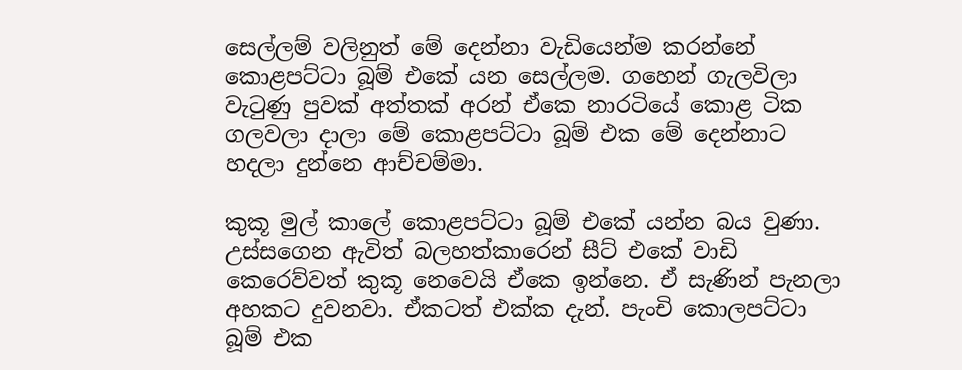සෙල්ලම් වලිනුත් මේ දෙන්නා වැඩියෙන්ම කරන්නේ කොළපට්ටා බූම් එකේ යන සෙල්ලම. ගහෙන් ගැලවිලා වැටුණු පුවක් අත්තක් අරන් ඒකෙ නාරටියේ කොළ ටික ගලවලා දාලා මේ කොළපට්ටා බූම් එක මේ දෙන්නාට හදලා දුන්නෙ ආච්චම්මා.

කුකූ මුල් කාලේ කොළපට්ටා බූම් එකේ යන්න බය වුණා. උස්සගෙන ඇවිත් බලහත්කාරෙන් සීට් එකේ වාඩි කෙරෙව්වත් කුකූ නෙවෙයි ඒකෙ ඉන්නෙ. ඒ සැණින් පැනලා අහකට දුවනවා. ඒකටත් එක්ක දැන්. පැංචි කොලපට්ටා බූම් එක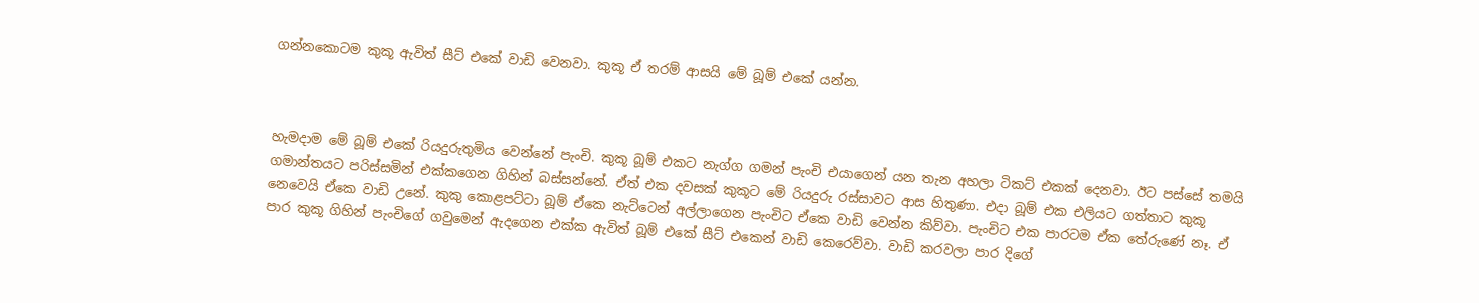ගන්නකොටම කුකූ ඇවිත් සීට් එකේ වාඩි වෙනවා. කුකූ ඒ තරම් ආසයි මේ බූම් එකේ යන්න.



හැමදාම මේ බූම් එකේ රියදුරුතුමිය වෙන්නේ පැංචි. කුකූ බූම් එකට නැග්ග ගමන් පැංචි එයාගෙන් යන තැන අහලා ටිකට් එකක් දෙනවා. ඊට පස්සේ තමයි ගමාන්තයට පරිස්සමින් එක්කගෙන ගිහින් බස්සන්නේ. ඒත් එක දවසක් කුකූට මේ රියදුරු රස්සාවට ආස හිතුණා. එදා බූම් එක එලියට ගත්තාට කුකූ නෙවෙයි ඒකෙ වාඩි උනේ. කුකු කොළපට්ටා බූම් ඒකෙ නැට්ටෙන් අල්ලාගෙන පැංචිට ඒකෙ වාඩි වෙන්න කිව්වා. පැංචිට එක පාරටම ඒක තේරුණේ නෑ. ඒ පාර කුකූ ගිහින් පැංචිගේ ගවුමෙන් ඇදගෙන එක්ක ඇවිත් බූම් එකේ සීට් එකෙන් වාඩි කෙරෙව්වා. වාඩි කරවලා පාර දිගේ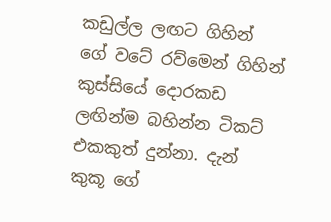කඩුල්ල ලඟට ගිහින් ගේ වටේ රව්මෙන් ගිහින් කුස්සියේ දොරකඩ ලඟින්ම බහින්න ටිකට් එකකුත් දුන්නා. දැන් කුකූ ගේ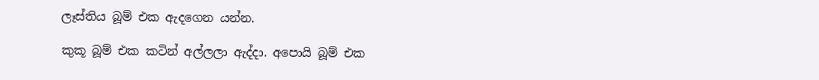ලෑස්තිය බූම් එක ඇදගෙන යන්න.

කුකූ බූම් එක කටින් අල්ලලා ඇද්දා. අපොයි බූම් එක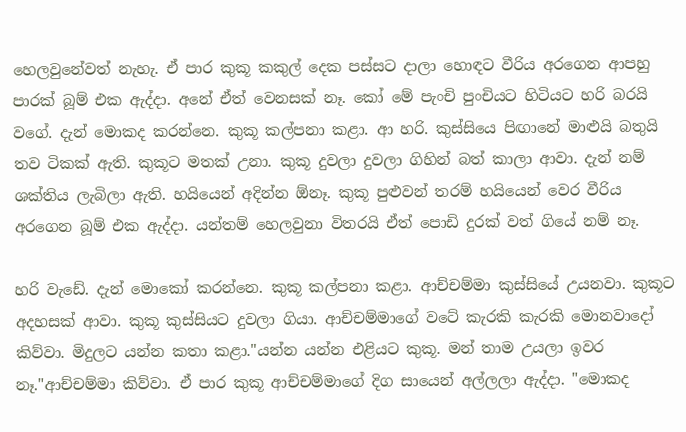හෙලවුනේවත් නැහැ. ඒ පාර කුකූ කකුල් දෙක පස්සට දාලා හොඳට වීරිය අරගෙන ආපහු පාරක් බූම් එක ඇද්දා. අනේ ඒත් වෙනසක් නෑ. කෝ මේ පැංචි පුංචියට හිටියට හරි බරයි වගේ. දැන් මොකද කරන්නෙ. කුකූ කල්පනා කළා. ආ හරි. කුස්සියෙ පිඟානේ මාළුයි බතුයි තව ටිකක් ඇති. කුකූට මතක් උනා. කුකූ දුවලා දුවලා ගිහින් බත් කාලා ආවා. දැන් නම් ශක්තිය ලැබිලා ඇති. හයියෙන් අදින්න ඕනෑ. කුකූ පුළුවන් තරම් හයියෙන් වෙර වීරිය අරගෙන බූම් එක ඇද්දා. යන්තම් හෙලවුනා විතරයි ඒත් පොඩි දුරක් වත් ගියේ නම් නෑ.

හරි වැඩේ. දැන් මොකෝ කරන්නෙ. කුකූ කල්පනා කළා. ආච්චම්මා කුස්සියේ උයනවා. කුකූට අදහසක් ආවා. කුකූ කුස්සියට දුවලා ගියා. ආච්චම්මාගේ වටේ කැරකි කැරකි මොනවාදෝ කිව්වා. මිදුලට යන්න කතා කළා."යන්න යන්න එළියට කුකූ. මන් තාම උයලා ඉවර නෑ."ආච්චම්මා කිව්වා. ඒ පාර කුකූ ආච්චම්මාගේ දිග සායෙන් අල්ලලා ඇද්දා. "මොකද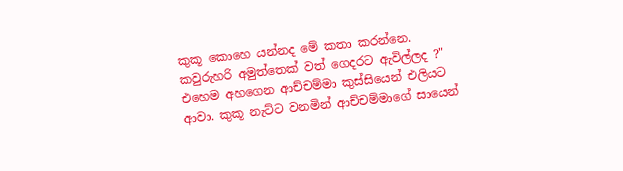කුකූ කොහෙ යන්නද මේ කතා කරන්නෙ. කවුරුහරි අමුත්තෙක් වත් ගෙදරට ඇවිල්ලද ?" එහෙම අහගෙන ආච්චම්මා කුස්සියෙන් එලියට ආවා. කුකූ නැට්ට වනමින් ආච්චම්මාගේ සායෙන්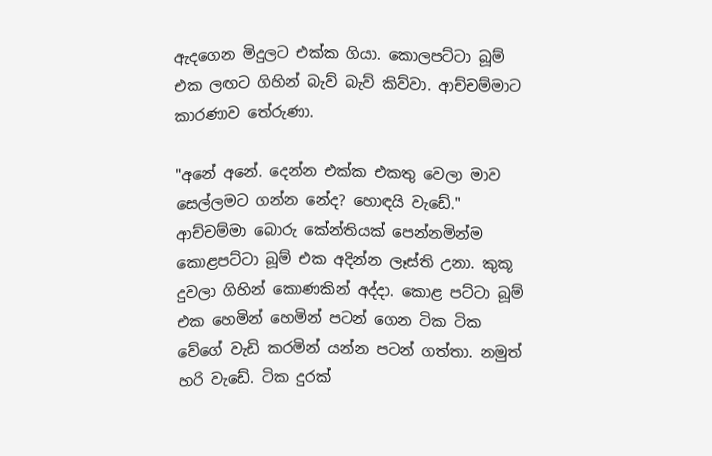ඇදගෙන මිදුලට එක්ක ගියා. කොලපට්ටා බූම් එක ලඟට ගිහින් බැව් බැව් කිව්වා. ආච්චම්මාට කාරණාව තේරුණා.

"අනේ අනේ. දෙන්න එක්ක එකතු වෙලා මාව සෙල්ලමට ගන්න නේද? හොඳයි වැඩේ." ආච්චම්මා බොරු කේන්තියක් පෙන්නමින්ම කොළපට්ටා බූම් එක අදින්න ලෑස්ති උනා. කුකූ දුවලා ගිහින් කොණකින් අද්දා. කොළ පට්ටා බූම් එක හෙමින් හෙමින් පටන් ගෙන ටික ටික වේගේ වැඩි කරමින් යන්න පටන් ගත්තා. නමුත් හරි වැඩේ. ටික දුරක්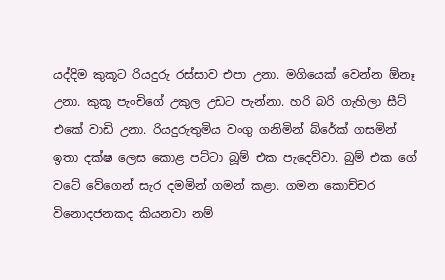යද්දිම කුකූට රියදුරු රස්සාව එපා උනා. මගියෙක් වෙන්න ඕනෑ උනා. කුකූ පැංචිගේ උකුල උඩට පැන්නා. හරි බරි ගැහිලා සීට් එකේ වාඩි උනා. රියදුරුතුමිය වංගු ගනිමින් බ්රේක් ගසමින් ඉතා දක්ෂ ලෙස කොළ පට්ටා බූම් එක පැදෙව්වා. බුම් එක ගේ වටේ වේගෙන් සැර දමමින් ගමන් කළා. ගමන කොච්චර විනොදජනකද කියනවා නම්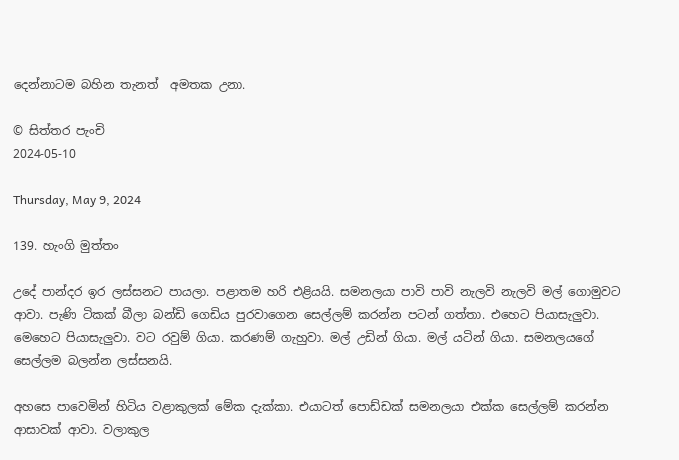දෙන්නාටම බහින තැනත්  අමතක උනා.

© සිත්තර පැංචි
2024-05-10

Thursday, May 9, 2024

139. හැංගි මුත්තං

උදේ පාන්දර ඉර ලස්සනට පායලා. පළාතම හරි එළියයි. සමනලයා පාවි පාවි නැලවි නැලවි මල් ගොමුවට ආවා. පැණි ටිකක් බීලා බන්ඩි ගෙඩිය පුරවාගෙන සෙල්ලම් කරන්න පටන් ගත්තා. එහෙට පියාසැලුවා. මෙහෙට පියාසැලුවා. වට රවුම් ගියා. කරණම් ගැහුවා. මල් උඩින් ගියා. මල් යටින් ගියා. සමනලයගේ  සෙල්ලම බලන්න ලස්සනයි.

අහසෙ පාවෙමින් හිටිය වළාකුලක් මේක දැක්කා. එයාටත් පොඩ්ඩක් සමනලයා එක්ක සෙල්ලම් කරන්න ආසාවක් ආවා. වලාකුල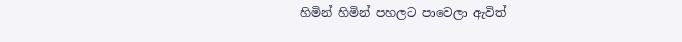හිමින් හිමින් පහලට පාවෙලා ඇවිත්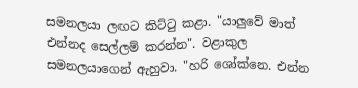සමනලයා ලඟට කිට්ටු කළා. "යාලුවේ මාත් එන්නද සෙල්ලම් කරන්න". වළාකුල සමනලයාගෙන් ඇහුවා. "හරි ශෝක්නෙ. එන්න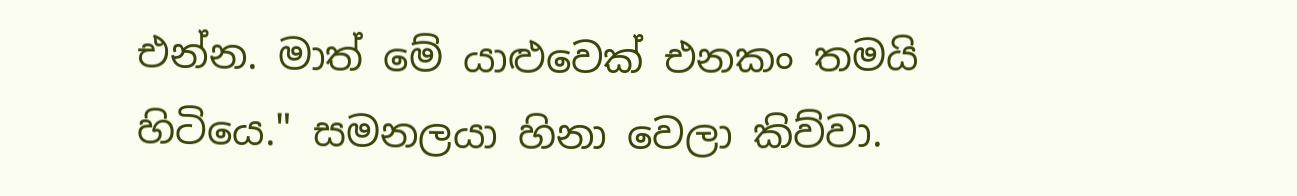එන්න. මාත් මේ යාළුවෙක් එනකං තමයි හිටියෙ." සමනලයා හිනා වෙලා කිව්වා.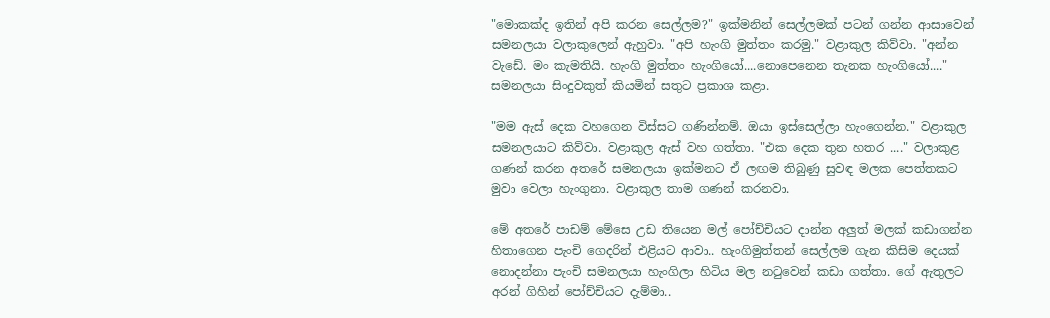"මොකක්ද ඉතින් අපි කරන සෙල්ලම?" ඉක්මනින් සෙල්ලමක් පටන් ගන්න ආසාවෙන් සමනලයා වලාකුලෙන් ඇහුවා. "අපි හැංගි මුත්තං කරමු." වළාකුල කිව්වා. "අන්න වැඩේ. මං කැමතියි. හැංගි මුත්තං හැංගියෝ....නොපෙනෙන තැනක හැංගියෝ...." සමනලයා සිංදුවකුත් කියමින් සතුට ප්‍රකාශ කළා.

"මම ඇස් දෙක වහගෙන විස්සට ගණින්නම්. ඔයා ඉස්සෙල්ලා හැංගෙන්න." වළාකුල සමනලයාට කිව්වා. වළාකුල ඇස් වහ ගත්තා. "එක දෙක තුන හතර ...." වලාකුළ ගණන් කරන අතරේ සමනලයා ඉක්මනට ඒ ලඟම තිබුණු සුවඳ මලක පෙත්තකට මුවා වෙලා හැංගුනා. වළාකුල තාම ගණන් කරනවා.

මේ අතරේ පාඩම් මේසෙ උඩ තියෙන මල් පෝච්චියට දාන්න අලුත් මලක් කඩාගන්න හිතාගෙන පැංචි ගෙදරින් එළියට ආවා.. හැංගිමුත්තන් සෙල්ලම ගැන කිසිම දෙයක් නොදන්නා පැංචි සමනලයා හැංගිලා හිටිය මල නටුවෙන් කඩා ගත්තා. ගේ ඇතුලට අරන් ගිහින් පෝච්චියට දැම්මා..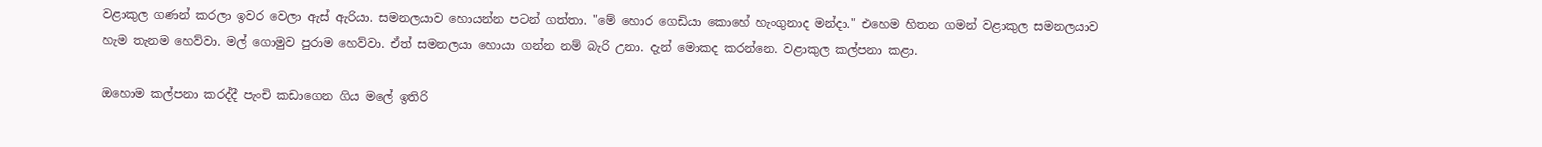වළාකුල ගණන් කරලා ඉවර වෙලා ඇස් ඇරියා. සමනලයාව හොයන්න පටන් ගත්තා. "මේ හොර ගෙඩියා කොහේ හැංගුනාද මන්දා." එහෙම හිතන ගමන් වළාකුල සමනලයාව හැම තැනම හෙව්වා. මල් ගොමුව පුරාම හෙව්වා. ඒත් සමනලයා හොයා ගන්න නම් බැරි උනා. දැන් මොකද කරන්නෙ. වළාකුල කල්පනා කළා.

ඔහොම කල්පනා කරද්දී පැංචි කඩාගෙන ගිය මලේ ඉතිරි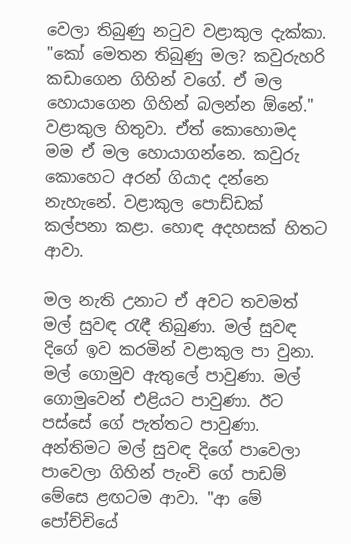වෙලා තිබුණු නටුව වළාකුල දැක්කා. "කෝ මෙතන තිබුණු මල? කවුරුහරි කඩාගෙන ගිහින් වගේ. ඒ මල හොයාගෙන ගිහින් බලන්න ඕනේ." වළාකුල හිතුවා. ඒත් කොහොමද මම ඒ මල හොයාගන්නෙ. කවුරු කොහෙට අරන් ගියාද දන්නෙ නැහැනේ. වළාකුල පොඩ්ඩක් කල්පනා කළා. හොඳ අදහසක් හිතට ආවා.

මල නැති උනාට ඒ අවට තවමත් මල් සුවඳ රැඳී තිබුණා. මල් සුවඳ දිගේ ඉව කරමින් වළාකුල පා වුනා. මල් ගොමුව ඇතුලේ පාවුණා. මල් ගොමුවෙන් එළියට පාවුණා. ඊට පස්සේ ගේ පැත්තට පාවුණා. අන්තිමට මල් සුවඳ දිගේ පාවෙලා පාවෙලා ගිහින් පැංචි ගේ පාඩම් මේසෙ ළඟටම ආවා. "ආ මේ පෝච්චියේ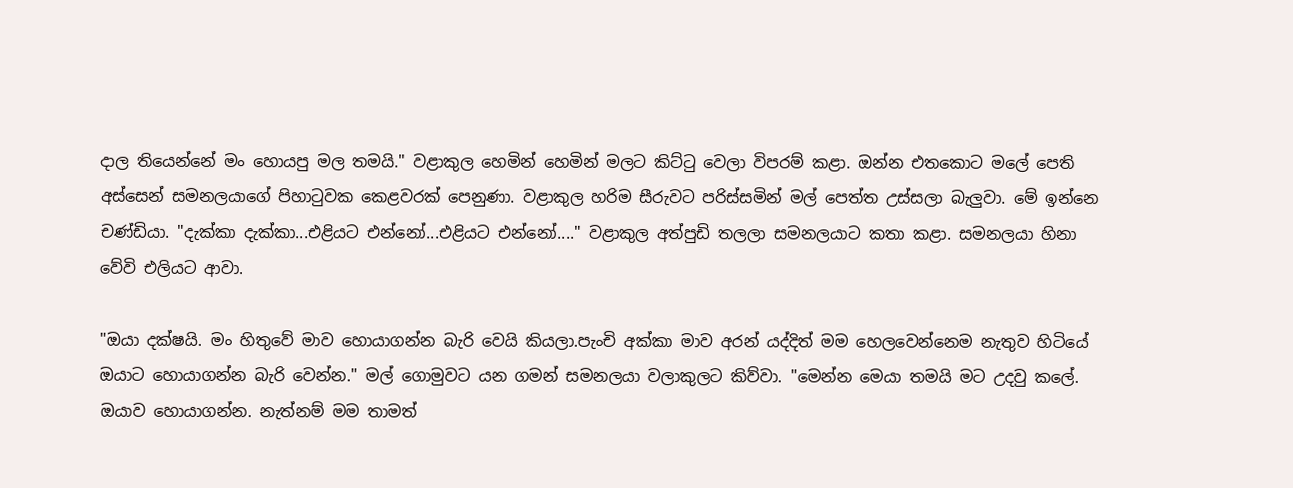දාල තියෙන්නේ මං හොයපු මල තමයි." වළාකුල හෙමින් හෙමින් මලට කිට්ටු වෙලා විපරම් කළා. ඔන්න එතකොට මලේ පෙති අස්සෙන් සමනලයාගේ පිහාටුවක කෙළවරක් පෙනුණා. වළාකුල හරිම සීරුවට පරිස්සමින් මල් පෙත්ත උස්සලා බැලුවා. මේ ඉන්නෙ චණ්ඩියා. "දැක්කා දැක්කා...එළියට එන්නෝ...එළියට එන්නෝ...." වළාකුල අත්පුඩි තලලා සමනලයාට කතා කළා. සමනලයා හිනා වේවි එලියට ආවා.

"ඔයා දක්ෂයි. මං හිතුවේ මාව හොයාගන්න බැරි වෙයි කියලා.පැංචි අක්කා මාව අරන් යද්දිත් මම හෙලවෙන්නෙම නැතුව හිටියේ ඔයාට හොයාගන්න බැරි වෙන්න." මල් ගොමුවට යන ගමන් සමනලයා වලාකුලට කිව්වා. "මෙන්න මෙයා තමයි මට උදවු කලේ. ඔයාව හොයාගන්න. නැත්නම් මම තාමත්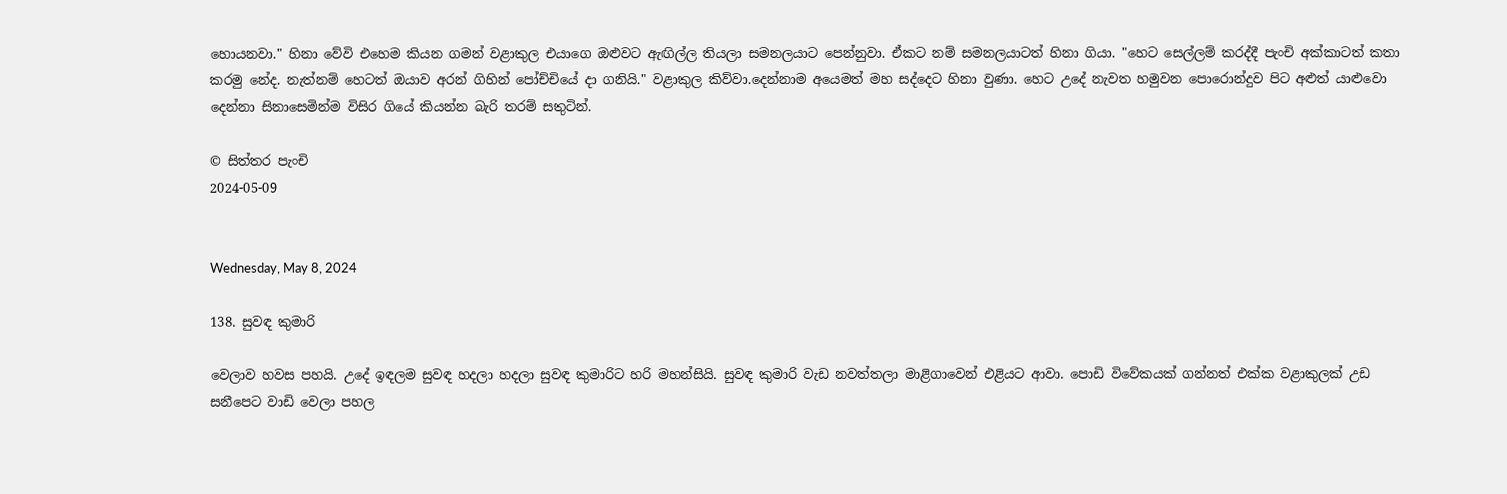හොයනවා." හිනා වේවි එහෙම කියන ගමන් වළාකුල එයාගෙ ඔළුවට ඇඟිල්ල තියලා සමනලයාට පෙන්නුවා. ඒකට නම් සමනලයාටත් හිනා ගියා. "හෙට සෙල්ලම් කරද්දී පැංචි අක්කාටත් කතා කරමු නේද. නැත්නම් හෙටත් ඔයාව අරන් ගිහින් පෝච්චියේ දා ගනියි." වළාකුල කිව්වා.දෙන්නාම අයෙමත් මහ සද්දෙට හිනා වුණා. හෙට උදේ නැවත හමුවන පොරොන්දුව පිට අළුත් යාළුවො දෙන්නා සිනාසෙමින්ම විසිර ගියේ කියන්න බැරි තරම් සතුටින්.

© සිත්තර පැංචි
2024-05-09


Wednesday, May 8, 2024

138. සුවඳ කුමාරි

වෙලාව හවස පහයි. උදේ ඉඳලම සුවඳ හදලා හදලා සුවඳ කුමාරිට හරි මහන්සියි. සුවඳ කුමාරි වැඩ නවත්තලා මාළිගාවෙන් එළියට ආවා. පොඩි විවේකයක් ගන්නත් එක්ක වළාකුලක් උඩ සනීපෙට වාඩි වෙලා පහල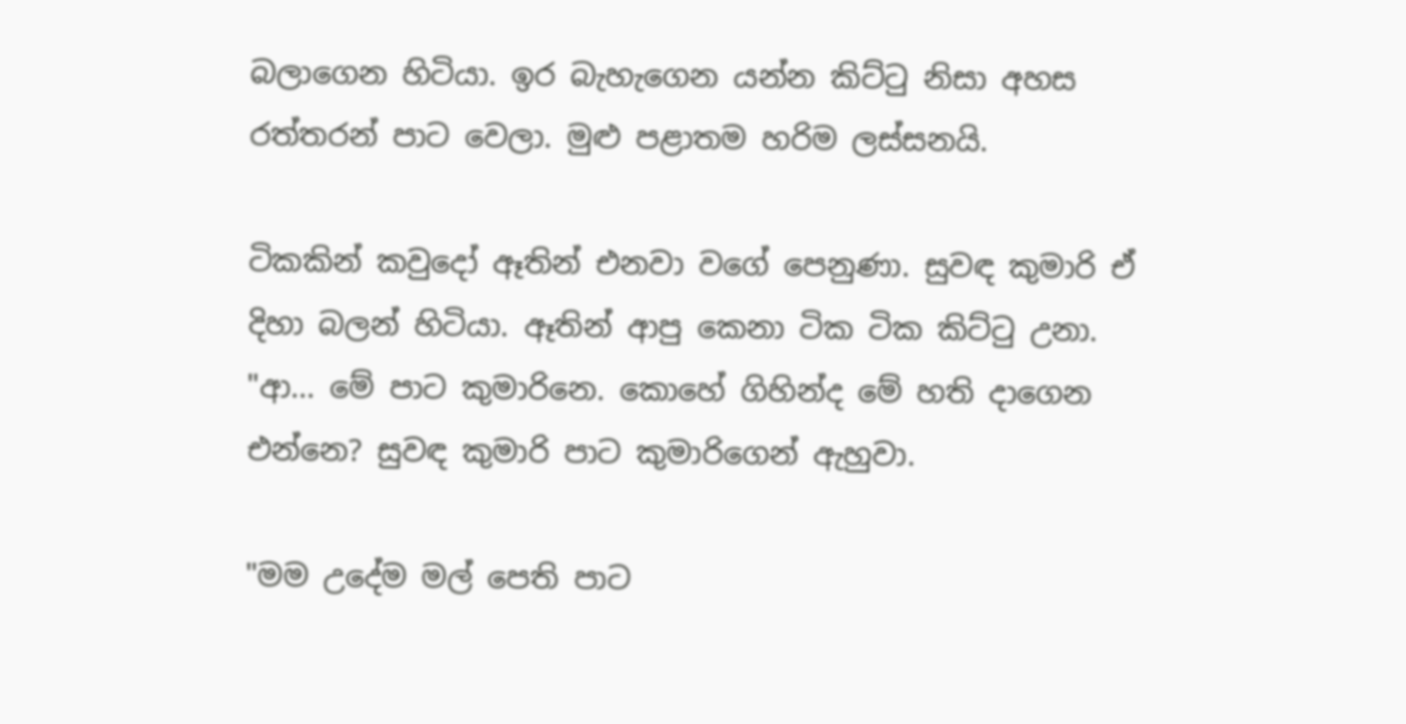බලාගෙන හිටියා. ඉර බැහැගෙන යන්න කිට්ටු නිසා අහස රත්තරන් පාට වෙලා. මුළු පළාතම හරිම ලස්සනයි.

ටිකකින් කවුදෝ ඈතින් එනවා වගේ පෙනුණා. සුවඳ කුමාරි ඒ දිහා බලන් හිටියා. ඈතින් ආපු කෙනා ටික ටික කිට්ටු උනා. "ආ... මේ පාට කුමාරිනෙ. කොහේ ගිහින්ද මේ හති දාගෙන එන්නෙ? සුවඳ කුමාරි පාට කුමාරිගෙන් ඇහුවා.

"මම උදේම මල් පෙති පාට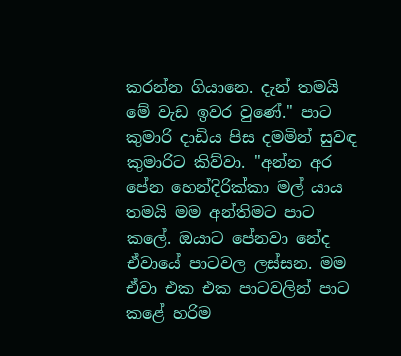කරන්න ගියානෙ. දැන් තමයි මේ වැඩ ඉවර වුණේ." පාට කුමාරි දාඩිය පිස දමමින් සුවඳ කුමාරිට කිව්වා. "අන්න අර පේන හෙන්දිරික්කා මල් යාය තමයි මම අන්තිමට පාට කලේ. ඔයාට පේනවා නේද ඒවායේ පාටවල ලස්සන. මම ඒවා එක එක පාටවලින් පාට කළේ හරිම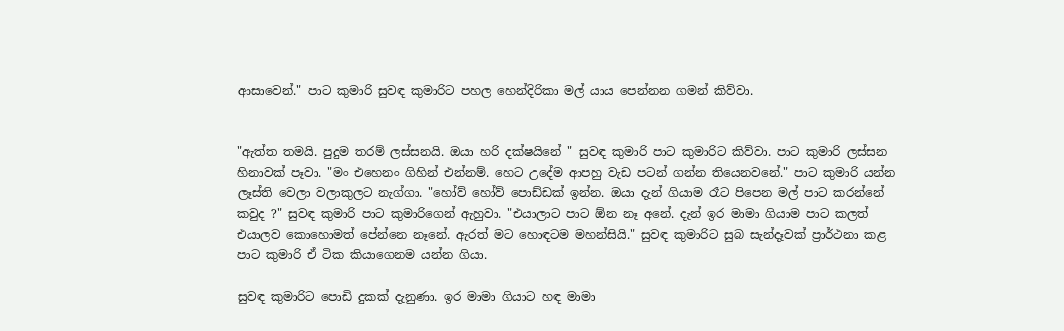ආසාවෙන්." පාට කුමාරි සුවඳ කුමාරිට පහල හෙන්දිරිකා මල් යාය පෙන්නන ගමන් කිව්වා.


"ඇත්ත තමයි. පුදුම තරම් ලස්සනයි. ඔයා හරි දක්ෂයිනේ " සුවඳ කුමාරි පාට කුමාරිට කිව්වා. පාට කුමාරි ලස්සන හිනාවක් පෑවා. "මං එහෙනං ගිහින් එන්නම්. හෙට උදේම ආපහු වැඩ පටන් ගන්න තියෙනවනේ." පාට කුමාරි යන්න ලෑස්ති වෙලා වලාකුලට නැග්ගා. "හෝව් හෝව් පොඩ්ඩක් ඉන්න. ඔයා දැන් ගියාම රෑට පිපෙන මල් පාට කරන්නේ කවුද ?" සුවඳ කුමාරි පාට කුමාරිගෙන් ඇහුවා. "එයාලාට පාට ඕන නෑ අනේ. දැන් ඉර මාමා ගියාම පාට කලත් එයාලව කොහොමත් පේන්නෙ නෑනේ. ඇරත් මට හොඳටම මහන්සියි." සුවඳ කුමාරිට සුබ සැන්දෑවක් ප්‍රාර්ථනා කළ පාට කුමාරි ඒ ටික කියාගෙනම යන්න ගියා.

සුවඳ කුමාරිට පොඩි දුකක් දැනුණා. ඉර මාමා ගියාට හඳ මාමා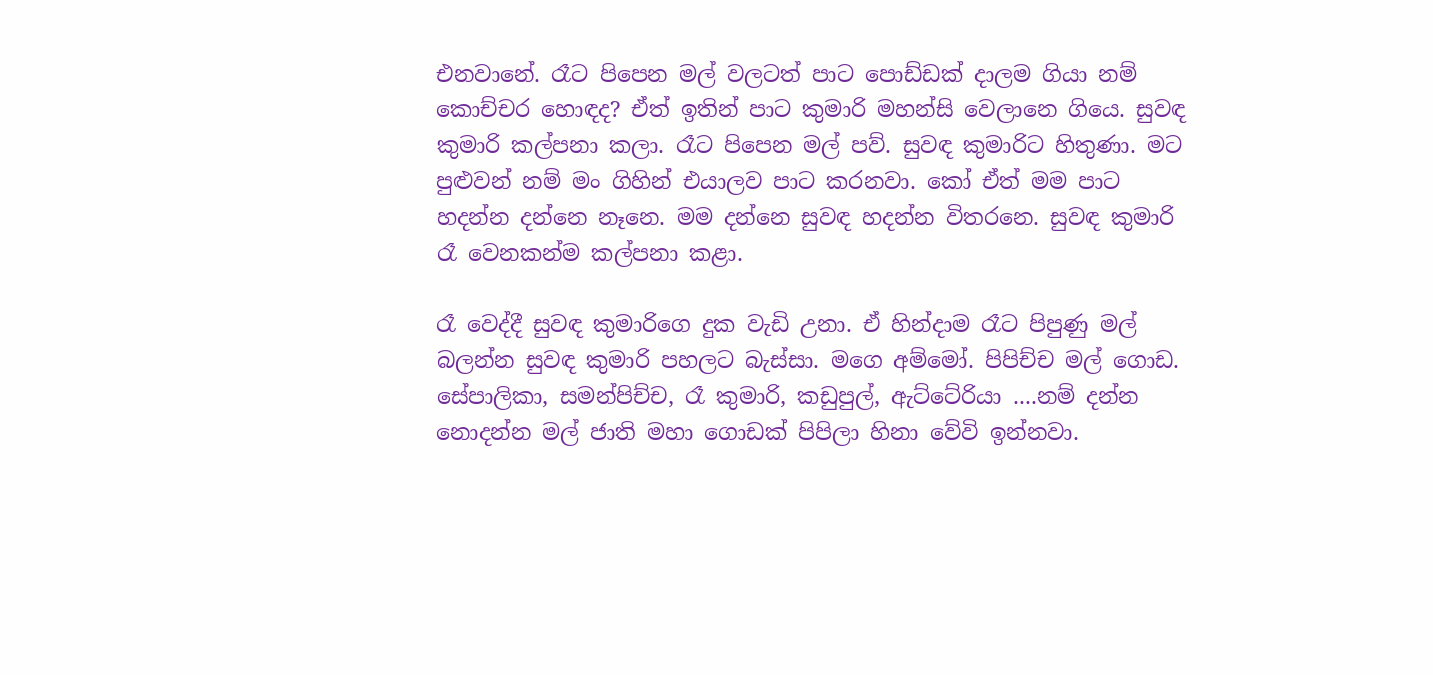එනවානේ. රෑට පිපෙන මල් වලටත් පාට පොඩ්ඩක් දාලම ගියා නම් කොච්චර හොඳද? ඒත් ඉතින් පාට කුමාරි මහන්සි වෙලානෙ ගියෙ. සුවඳ කුමාරි කල්පනා කලා. රෑට පිපෙන මල් පව්. සුවඳ කුමාරිට හිතුණා. මට පුළුවන් නම් මං ගිහින් එයාලව පාට කරනවා. කෝ ඒත් මම පාට හදන්න දන්නෙ නෑනෙ. මම දන්නෙ සුවඳ හදන්න විතරනෙ. සුවඳ කුමාරි රෑ වෙනකන්ම කල්පනා කළා.

රෑ වෙද්දී සුවඳ කුමාරිගෙ දුක වැඩි උනා. ඒ හින්දාම රෑට පිපුණු මල් බලන්න සුවඳ කුමාරි පහලට බැස්සා. මගෙ අම්මෝ. පිපිච්ච මල් ගොඩ. සේපාලිකා, සමන්පිච්ච, රෑ කුමාරි, කඩුපුල්, ඇට්ටේරියා ....නම් දන්න නොදන්න මල් ජාති මහා ගොඩක් පිපිලා හිනා වේවි ඉන්නවා.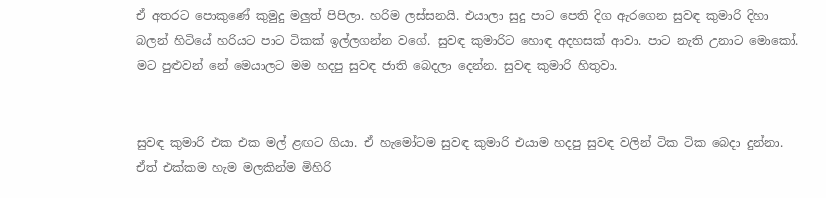ඒ අතරට පොකුණේ කුමුදු මලුත් පිපිලා. හරිම ලස්සනයි. එයාලා සුදු පාට පෙති දිග ඇරගෙන සුවඳ කුමාරි දිහා බලන් හිටියේ හරියට පාට ටිකක් ඉල්ලගන්න වගේ. සුවඳ කුමාරිට හොඳ අදහසක් ආවා. පාට නැති උනාට මොකෝ. මට පුළුවන් නේ මෙයාලට මම හදපු සුවඳ ජාති බෙදලා දෙන්න. සුවඳ කුමාරි හිතුවා.


සුවඳ කුමාරි එක එක මල් ළඟට ගියා. ඒ හැමෝටම සුවඳ කුමාරි එයාම හදපු සුවඳ වලින් ටික ටික බෙදා දුන්නා. ඒත් එක්කම හැම මලකින්ම මිහිරි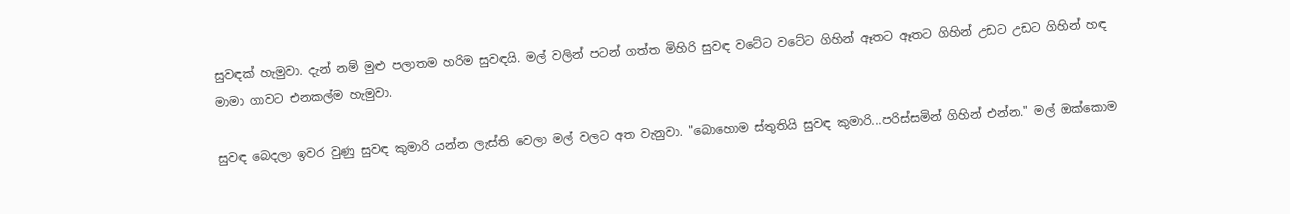සුවඳක් හැමුවා. දැන් නම් මුළු පලාතම හරිම සුවඳයි. මල් වලින් පටන් ගත්ත මිහිරි සුවඳ වටේට වටේට ගිහින් ඈතට ඈතට ගිහින් උඩට උඩට ගිහින් හඳ මාමා ගාවට එනකල්ම හැමුවා.

සුවඳ බෙදලා ඉවර වුණු සුවඳ කුමාරි යන්න ලැස්ති වෙලා මල් වලට අත වැනුවා. "බොහොම ස්තුතියි සුවඳ කුමාරි...පරිස්සමින් ගිහින් එන්න." මල් ඔක්කොම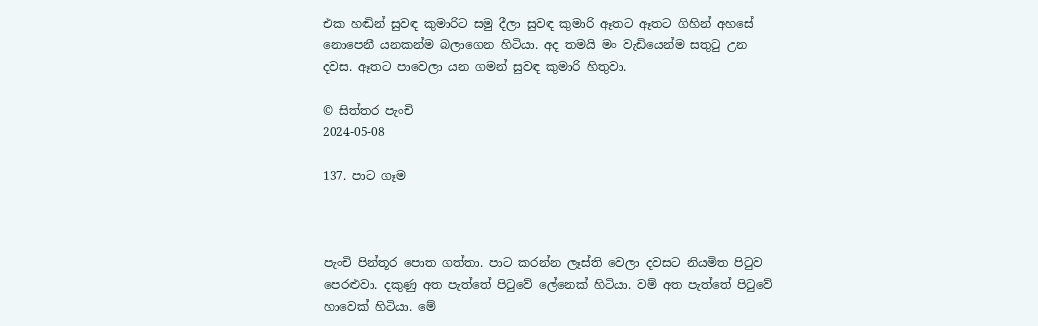එක හඬින් සුවඳ කුමාරිට සමු දීලා සුවඳ කුමාරි ඈතට ඈතට ගිහින් අහසේ නොපෙනී යනකන්ම බලාගෙන හිටියා. අද තමයි මං වැඩියෙන්ම සතුටු උන දවස. ඈතට පාවෙලා යන ගමන් සුවඳ කුමාරි හිතුවා.

© සිත්තර පැංචි
2024-05-08

137. පාට ගෑම



පැංචි පින්තූර පොත ගත්තා. පාට කරන්න ලෑස්ති වෙලා දවසට නියමිත පිටුව පෙරළුවා. දකුණු අත පැත්තේ පිටුවේ ලේනෙක් හිටියා. වම් අත පැත්තේ පිටුවේ හාවෙක් හිටියා. මේ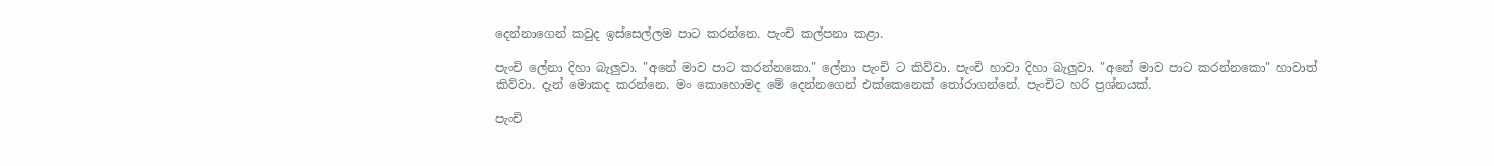දෙන්නාගෙන් කවුද ඉස්සෙල්ලම පාට කරන්නෙ. පැංචි කල්පනා කළා.

පැංචි ලේනා දිහා බැලුවා. "අනේ මාව පාට කරන්නකො." ලේනා පැංචි ට කිව්වා. පැංචි හාවා දිහා බැලුවා. "අනේ මාව පාට කරන්නකො" හාවාත් කිව්වා. දැන් මොකද කරන්නෙ. මං කොහොමද මේ දෙන්නගෙන් එක්කෙනෙක් තෝරාගන්නේ. පැංචිට හරි ප්‍රශ්නයක්.

පැංචි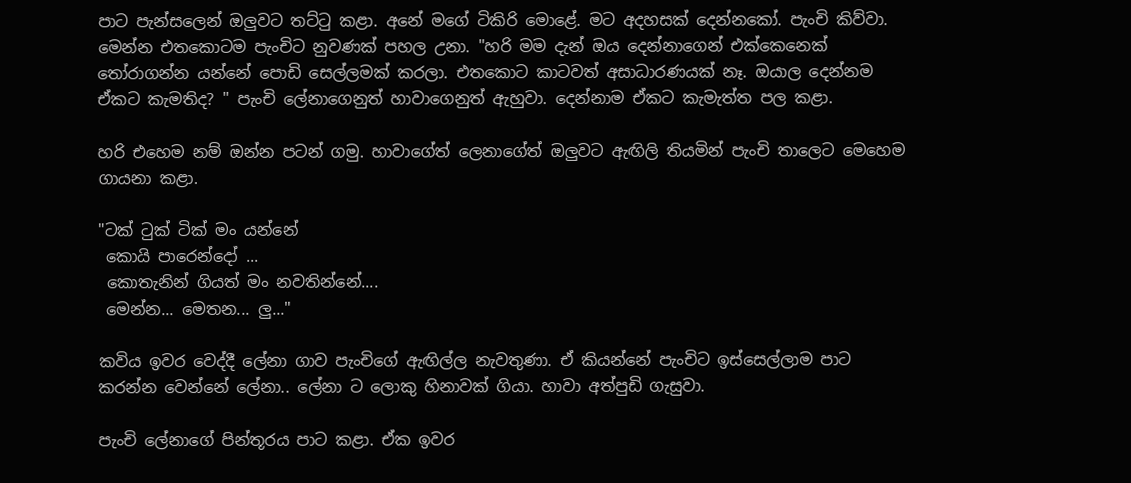පාට පැන්සලෙන් ඔලුවට තට්ටු කළා. අනේ මගේ ටිකිරි මොළේ. මට අදහසක් දෙන්නකෝ. පැංචි කිව්වා. මෙන්න එතකොටම පැංචිට නුවණක් පහල උනා. "හරි මම දැන් ඔය දෙන්නාගෙන් එක්කෙනෙක් තෝරාගන්න යන්නේ පොඩි සෙල්ලමක් කරලා. එතකොට කාටවත් අසාධාරණයක් නෑ. ඔයාල දෙන්නම ඒකට කැමතිද? " පැංචි ලේනාගෙනුත් හාවාගෙනුත් ඇහුවා. දෙන්නාම ඒකට කැමැත්ත පල කළා.

හරි එහෙම නම් ඔන්න පටන් ගමු. හාවාගේත් ලෙනාගේත් ඔලුවට ඇඟිලි තියමින් පැංචි තාලෙට මෙහෙම ගායනා කළා.

"ටක් ටුක් ටික් මං යන්නේ
 කොයි පාරෙන්දෝ ...
 කොතැනින් ගියත් මං නවතින්නේ....
 මෙන්න... මෙතන... ලු..."

කවිය ඉවර වෙද්දී ලේනා ගාව පැංචිගේ ඇඟිල්ල නැවතුණා. ඒ කියන්නේ පැංචිට ඉස්සෙල්ලාම පාට කරන්න වෙන්නේ ලේනා.. ලේනා ට ලොකු හිනාවක් ගියා. හාවා අත්පුඩි ගැසුවා.

පැංචි ලේනාගේ පින්තූරය පාට කළා. ඒක ඉවර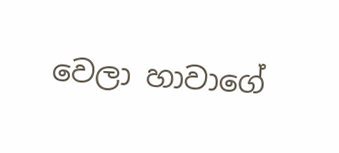වෙලා හාවාගේ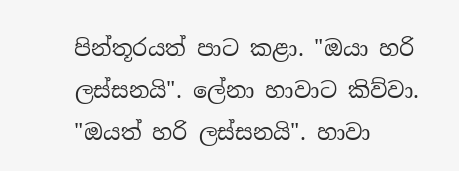පින්තූරයත් පාට කළා. "ඔයා හරි ලස්සනයි". ලේනා හාවාට කිව්වා. "ඔයත් හරි ලස්සනයි". හාවා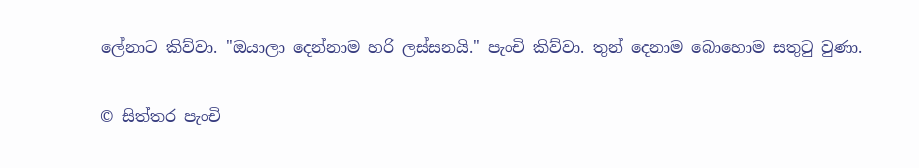ලේනාට කිව්වා. "ඔයාලා දෙන්නාම හරි ලස්සනයි." පැංචි කිව්වා. තුන් දෙනාම බොහොම සතුටු වුණා.

© සිත්තර පැංචි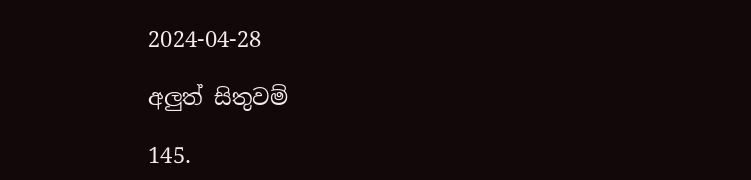2024-04-28

අලුත් සිතුවම්

145.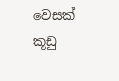වෙසක් කූඩු